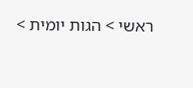ראשי > הגות יומית >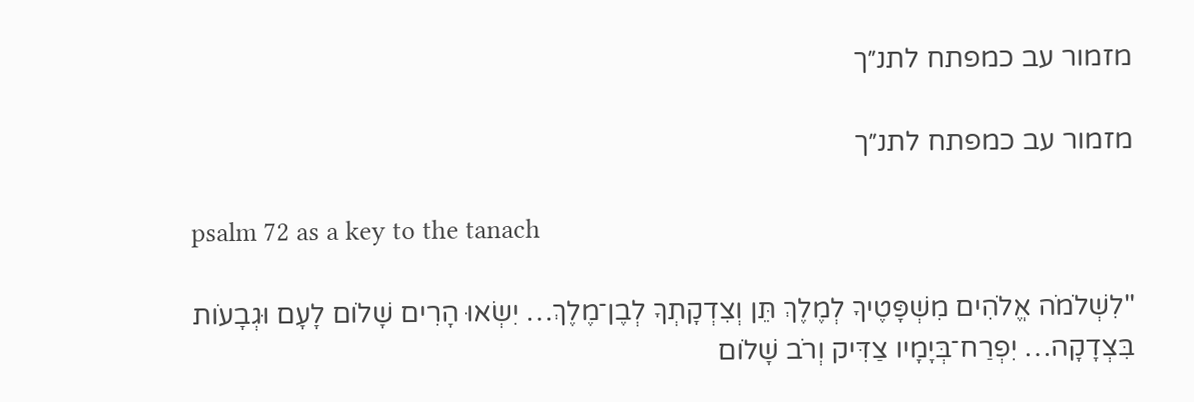מזמור עב כמפתח לתנ״ך

מזמור עב כמפתח לתנ״ך

psalm 72 as a key to the tanach

"לִשְׁלֹמֹה אֱ‍לֹהִים מִשְׁפָּטֶיךָ לְמֶלֶךְ תֵּן וְצִדְקָתְךָ לְבֶן־מֶלֶךְ… יִשְׂאוּ הָרִים שָׁלֹום לָעָם וּגְבָעֹות בִּצְדָקָה… יִפְרַח־בְּיָמָיו צַדִּיק וְרֹב שָׁלֹום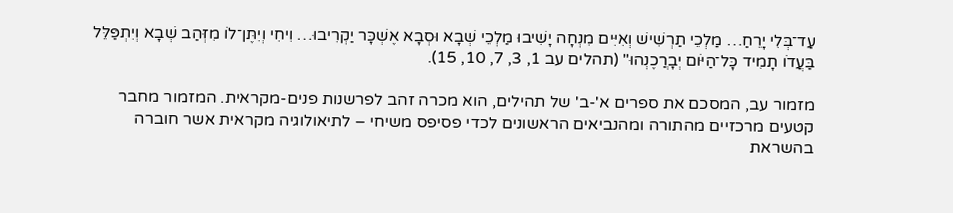עַד־בְּלִי יָרֵחַ… מַלְכֵי תַרְשִׁישׁ וְאִיִּים מִנְחָה יָשִׁיבוּ מַלְכֵי שְׁבָא וּסְבָא אֶשְׁכָּר יַקְרִיבוּ… וִיחִי וְיִתֶּן־לֹו מִזְּהַב שְׁבָא וְיִתְפַּלֵּל בַּעֲדֹו תָמִיד כָּל־הַיֹּום יְבָרֲכֶנְהוּ" (תהלים עב 1, 3, 7, 10, 15).

מזמור עב, המסכם את ספרים א'-ב' של תהילים, הוא מכרה זהב לפרשנות פנים-מקראית. המזמור מחבר קטעים מרכזיים מהתורה ומהנביאים הראשונים לכדי פסיפס משיחי – לתיאולוגיה מקראית אשר חוברה בהשראת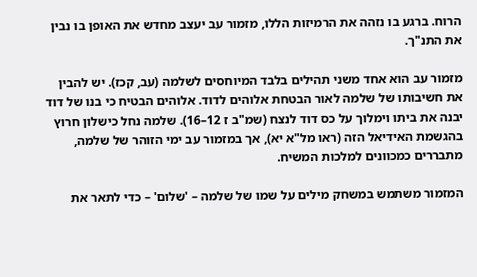הרוח. ברגע בו נזהה את הרמיזות הללו, מזמור עב יעצב מחדש את האופן בו נבין את התנ"ך.

מזמור עב הוא אחד משני תהילים בלבד המיוחסים לשלמה (עב, קכז). יש להבין את חשיבותו של שלמה לאור הבטחת אלוהים לדוד. אלוהים הבטיח כי בנו של דוד יבנה את ביתו וימלוך על כס דוד לנצח (שמ"ב ז 12–16). שלמה נחל כישלון חרוץ בהגשמת האידיאל הזה (ראו מל"א יא), אך במזמור עב ימי הזוהר של שלמה, מתבררים כמכוונים למלכות המשיח.

המזמור משתמש במשחק מילים על שמו של שלמה – 'שלום' – כדי לתאר את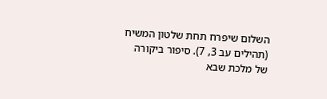השלום שיפרח תחת שלטון המשיח (תהילים עב 3, 7). סיפור ביקורה של מלכת שבא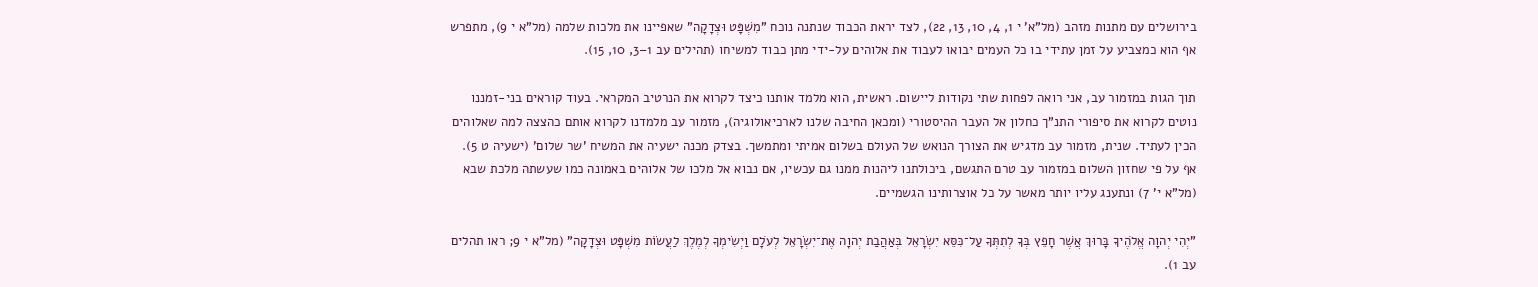בירושלים עם מתנות מזהב (מל"א' י 1, 4, 10, 13, 22), לצד יראת הכבוד שנתנה נוכח "מִשְׁפָּט וּצְדָקָה" שאפיינו את מלכות שלמה (מל"א י 9), מתפרש אף הוא כמצביע על זמן עתידי בו כל העמים יבואו לעבוד את אלוהים על-ידי מתן כבוד למשיחו (תהילים עב 1–3, 10, 15).

תוך הגות במזמור עב, אני רואה לפחות שתי נקודות ליישום. ראשית, הוא מלמד אותנו כיצד לקרוא את הנרטיב המקראי. בעוד קוראים בני-זמננו נוטים לקרוא את סיפורי התנ"ך כחלון אל העבר ההיסטורי (ומכאן החיבה שלנו לארכיאולוגיה), מזמור עב מלמדנו לקרוא אותם כהצצה למה שאלוהים הכין לעתיד. שנית, מזמור עב מדגיש את הצורך הנואש של העולם בשלום אמיתי ומתמשך. בצדק מכנה ישעיה את המשיח 'שר שלום' (ישעיה ט 5). אף על פי שחזון השלום במזמור עב טרם התגשם, ביכולתנו ליהנות ממנו גם עכשיו, אם נבוא אל מלכו של אלוהים באמונה כמו שעשתה מלכת שבא (מל"א י' 7) ונתענג עליו יותר מאשר על כל אוצרותינו הגשמיים.

"יְהִי יְהוָה אֱלֹהֶיךָ בָּרוּךְ אֲשֶׁר חָפֵץ בְּךָ לְתִתְּךָ עַל־כִּסֵּא יִשְׂרָאֵל בְּאַהֲבַת יְהוָה אֶת־יִשְׂרָאֵל לְעֹלָם וַיְשִׂימְךָ לְמֶלֶךְ לַעֲשׂוֹת מִשְׁפָּט וּצְדָקָה" (מל"א י 9; ראו תהלים עב 1).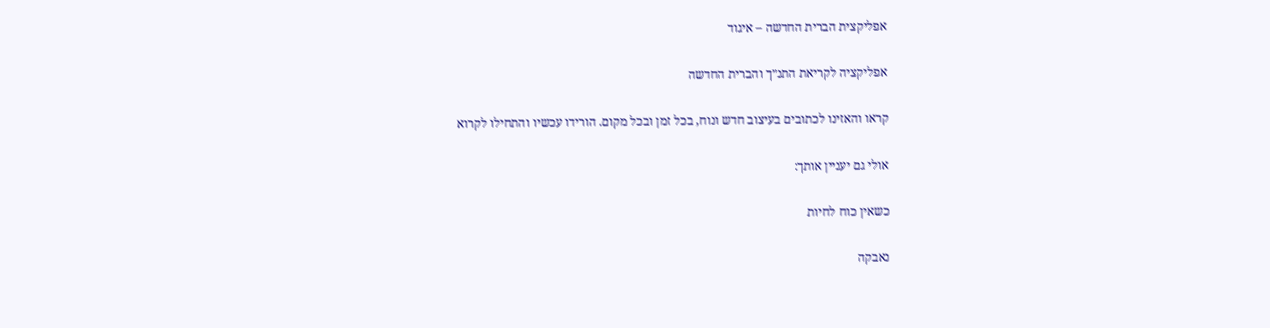אפליקצית הברית החדשה – איגוד

אפליקציה לקריאת התנ״ך והברית החדשה

קראו והאזינו לכתובים בעיצוב חדש ונוח, בכל זמן ובכל מקום. הורידו עכשיו והתחילו לקרוא

אולי גם יעניין אותך:

כשאין כוח לחיות

נאבקה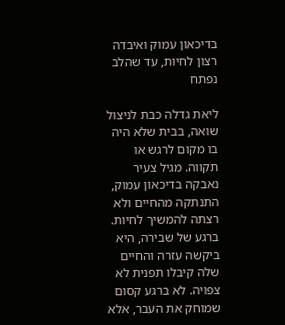בדיכאון עמוק ואיבדה רצון לחיות, עד שהלב נפתח

ליאת גדלה כבת לניצול שואה, בבית שלא היה בו מקום לרגש או תקווה. מגיל צעיר נאבקה בדיכאון עמוק, התנתקה מהחיים ולא רצתה להמשיך לחיות. ברגע של שבירה, היא ביקשה עזרה והחיים שלה קיבלו תפנית לא צפויה. לא ברגע קסום שמוחק את העבר, אלא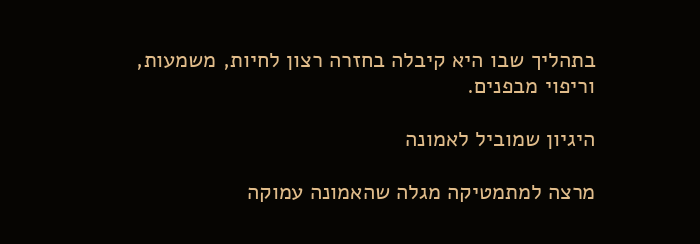בתהליך שבו היא קיבלה בחזרה רצון לחיות, משמעות, וריפוי מבפנים.

היגיון שמוביל לאמונה

מרצה למתמטיקה מגלה שהאמונה עמוקה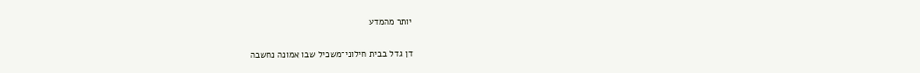יותר מהמדע

דן גדל בבית חילוני־משכיל שבו אמונה נחשבה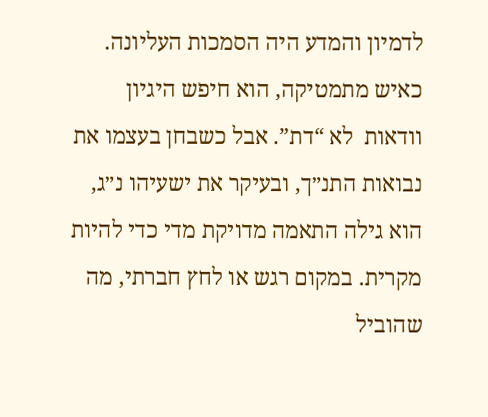לדמיון והמדע היה הסמכות העליונה. כאיש מתמטיקה, הוא חיפש היגיון וודאות  לא “דת”. אבל כשבחן בעצמו את נבואות התנ״ך, ובעיקר את ישעיהו נ״ג, הוא גילה התאמה מדויקת מדי כדי להיות מקרית. במקום רגש או לחץ חברתי, מה שהוביל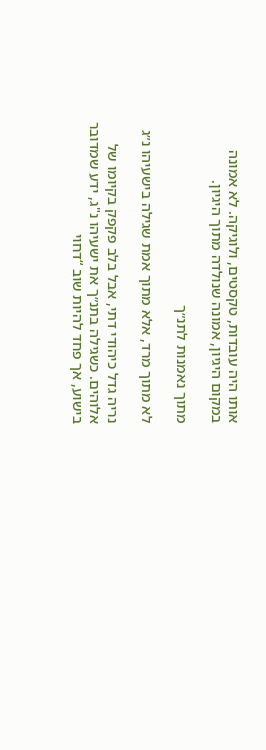אותו היה עובדות, טקסטים, ולוגיקה. לא אמונה במקום היגיון, אמונה שנולדה מתוך היגיון.

מתוך נאמנות לתנ״ך

לא מתוך מרד, אלא מתוך אמת שגילה בישעיהו נ״ג

נריה גדל כיהודי דתי, אבל בלב פקפק בקיומו של אלוהים. כשגילה בתנ״ך את ישעיהו נ"ג, ידע שמדובר בישוע, אך פחד להיות שוב “דחוי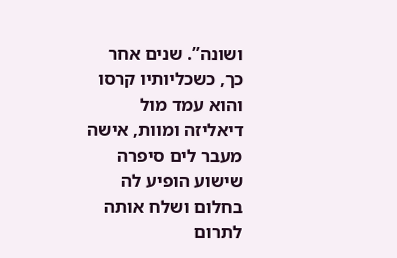ושונה”. שנים אחר כך, כשכליותיו קרסו והוא עמד מול דיאליזה ומוות, אישה מעבר לים סיפרה שישוע הופיע לה בחלום ושלח אותה לתרום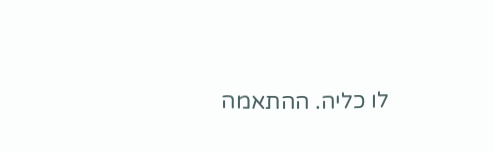לו כליה. ההתאמה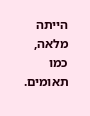הייתה מלאה, כמו תאומים.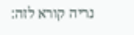נריה קורא לזה: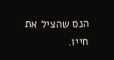הנס שהציל את חייו.